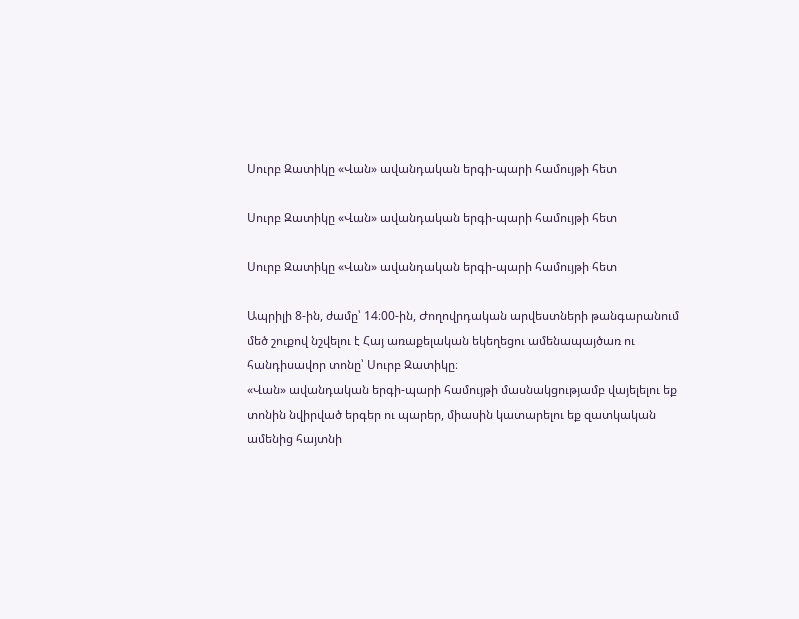Սուրբ Զատիկը «Վան» ավանդական երգի-պարի համույթի հետ

Սուրբ Զատիկը «Վան» ավանդական երգի-պարի համույթի հետ

Սուրբ Զատիկը «Վան» ավանդական երգի-պարի համույթի հետ

Ապրիլի 8-ին, ժամը՝ 14։00-ին, Ժողովրդական արվեստների թանգարանում մեծ շուքով նշվելու է Հայ առաքելական եկեղեցու ամենապայծառ ու հանդիսավոր տոնը՝ Սուրբ Զատիկը։
«Վան» ավանդական երգի-պարի համույթի մասնակցությամբ վայելելու եք տոնին նվիրված երգեր ու պարեր, միասին կատարելու եք զատկական ամենից հայտնի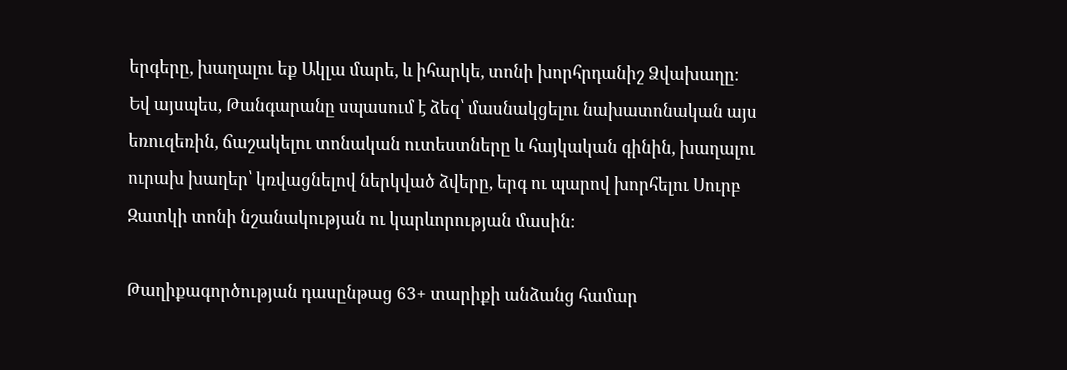երգերը, խաղալու եք Ակլա մարե, և իհարկե, տոնի խորհրդանիշ Ձվախաղը։
Եվ այսպես, Թանգարանը սպասում է ձեզ՝ մասնակցելու նախատոնական այս եռուզեռին, ճաշակելու տոնական ուտեստները և հայկական գինին, խաղալու ուրախ խաղեր՝ կռվացնելով ներկված ձվերը, երգ ու պարով խորհելու Սուրբ Զատկի տոնի նշանակության ու կարևորության մասին։

Թաղիքագործության դասընթաց 63+ տարիքի անձանց համար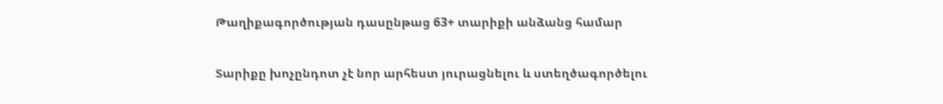Թաղիքագործության դասընթաց 63+ տարիքի անձանց համար

Տարիքը խոչընդոտ չէ նոր արհեստ յուրացնելու և ստեղծագործելու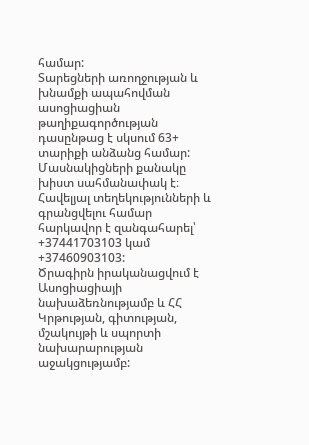համար:
Տարեցների առողջության և խնամքի ապահովման ասոցիացիան թաղիքագործության դասընթաց է սկսում 63+ տարիքի անձանց համար:
Մասնակիցների քանակը խիստ սահմանափակ է։
Հավելյալ տեղեկությունների և գրանցվելու համար հարկավոր է զանգահարել՝ +37441703103 կամ +37460903103:
Ծրագիրն իրականացվում է Ասոցիացիայի նախաձեռնությամբ և ՀՀ Կրթության, գիտության, մշակույթի և սպորտի նախարարության աջակցությամբ: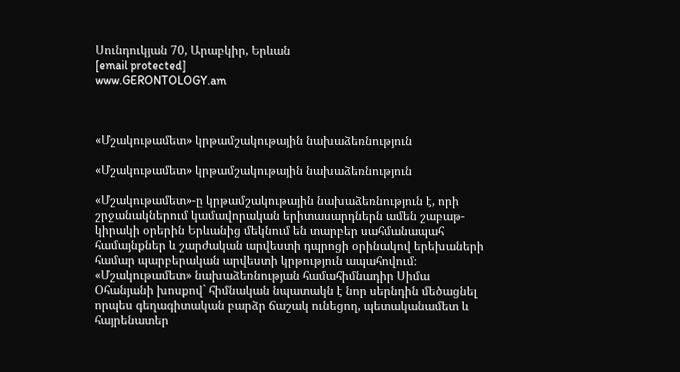Սունդուկյան 70, Արաբկիր, Երևան
[email protected]
www.GERONTOLOGY.am



«Մշակութամետ» կրթամշակութային նախաձեռնություն

«Մշակութամետ» կրթամշակութային նախաձեռնություն

«Մշակութամետ»-ը կրթամշակութային նախաձեռնություն է, որի շրջանակներում կամավորական երիտասարդներն ամեն շաբաթ-կիրակի օրերին Երևանից մեկնում են տարբեր սահմանապահ համայնքներ և շարժական արվեստի դպրոցի օրինակով երեխաների համար պարբերական արվեստի կրթություն ապահովում։ «Մշակութամետ» նախաձեռնության համահիմնադիր Սիմա Օհանյանի խոսքով` հիմնական նպատակն է նոր սերնդին մեծացնել որպես գեղագիտական բարձր ճաշակ ունեցող, պետականամետ և հայրենատեր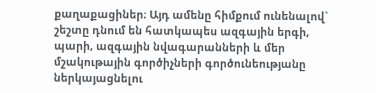քաղաքացիներ։ Այդ ամենը հիմքում ունենալով` շեշտը դնում են հատկապես ազգային երգի, պարի, ազգային նվագարանների և մեր մշակութային գործիչների գործունեությանը ներկայացնելու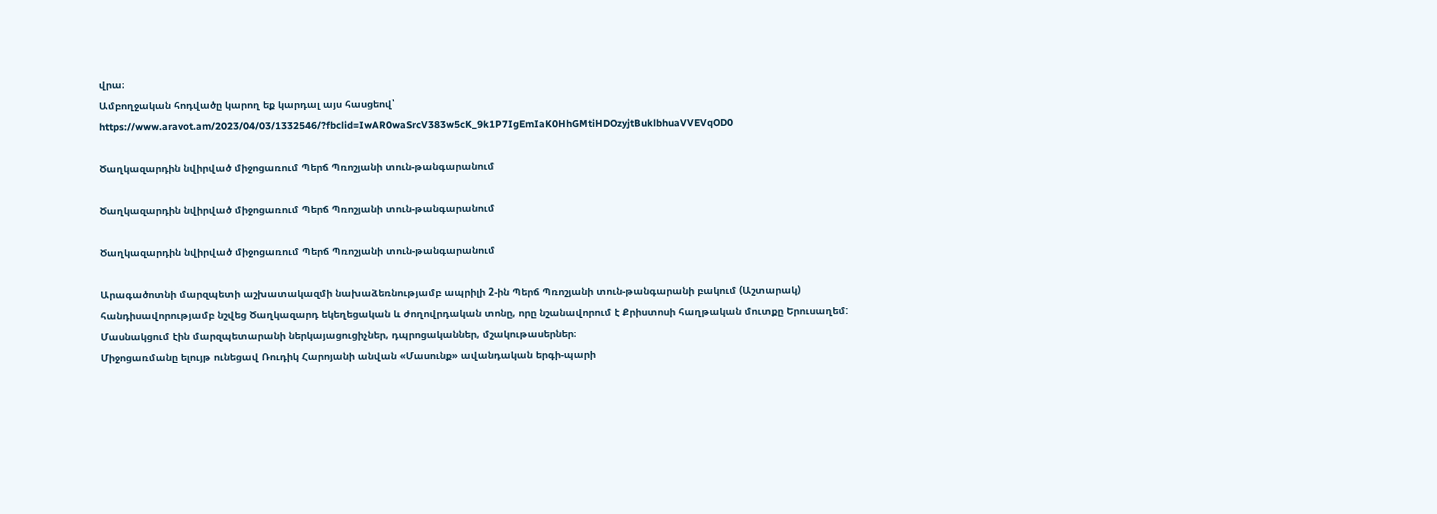վրա։
Ամբողջական հոդվածը կարող եք կարդալ այս հասցեով՝ https://www.aravot.am/2023/04/03/1332546/?fbclid=IwAR0waSrcV383w5cK_9k1P7IgEmIaK0HhGMtiHDOzyjtBuklbhuaVVEVqOD0

Ծաղկազարդին նվիրված միջոցառում Պերճ Պռոշյանի տուն-թանգարանում

Ծաղկազարդին նվիրված միջոցառում Պերճ Պռոշյանի տուն-թանգարանում

Ծաղկազարդին նվիրված միջոցառում Պերճ Պռոշյանի տուն-թանգարանում

Արագածոտնի մարզպետի աշխատակազմի նախաձեռնությամբ ապրիլի 2-ին Պերճ Պռոշյանի տուն-թանգարանի բակում (Աշտարակ) հանդիսավորությամբ նշվեց Ծաղկազարդ եկեղեցական և ժողովրդական տոնը, որը նշանավորում է Քրիստոսի հաղթական մուտքը Երուսաղեմ:
Մասնակցում էին մարզպետարանի ներկայացուցիչներ, դպրոցականներ, մշակութասերներ։
Միջոցառմանը ելույթ ունեցավ Ռուդիկ Հարոյանի անվան «Մասունք» ավանդական երգի-պարի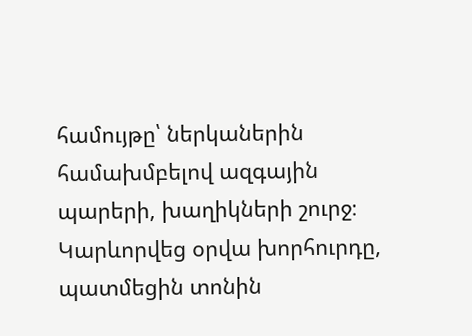համույթը՝ ներկաներին համախմբելով ազգային պարերի, խաղիկների շուրջ։ Կարևորվեց օրվա խորհուրդը, պատմեցին տոնին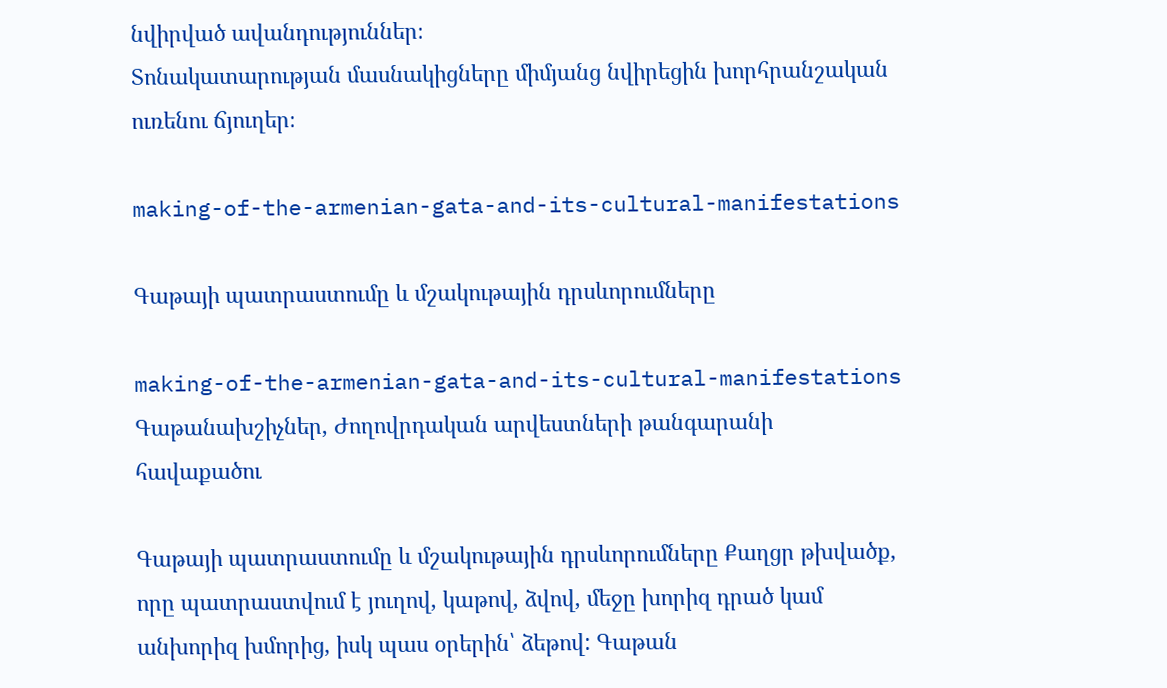նվիրված ավանդություններ։
Տոնակատարության մասնակիցները միմյանց նվիրեցին խորհրանշական ուռենու ճյուղեր։

making-of-the-armenian-gata-and-its-cultural-manifestations

Գաթայի պատրաստումը և մշակութային դրսևորումները

making-of-the-armenian-gata-and-its-cultural-manifestations
Գաթանախշիչներ, Ժողովրդական արվեստների թանգարանի հավաքածու

Գաթայի պատրաստումը և մշակութային դրսևորումները Քաղցր թխվածք, որը պատրաստվում է յուղով, կաթով, ձվով, մեջը խորիզ դրած կամ անխորիզ խմորից, իսկ պաս օրերին՝ ձեթով: Գաթան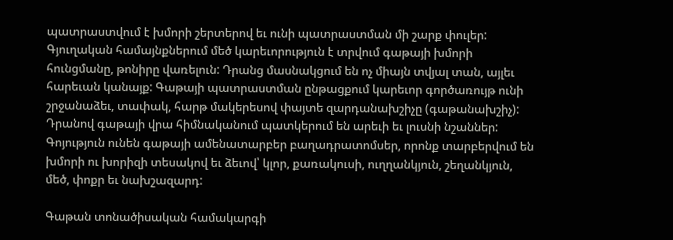պատրաստվում է խմորի շերտերով եւ ունի պատրաստման մի շարք փուլեր: Գյուղական համայնքներում մեծ կարեւորություն է տրվում գաթայի խմորի հունցմանը, թոնիրը վառելուն: Դրանց մասնակցում են ոչ միայն տվյալ տան, այլեւ հարեւան կանայք: Գաթայի պատրաստման ընթացքում կարեւոր գործառույթ ունի շրջանաձեւ, տափակ, հարթ մակերեսով փայտե զարդանախշիչը (գաթանախշիչ): Դրանով գաթայի վրա հիմնականում պատկերում են արեւի եւ լուսնի նշաններ: Գոյություն ունեն գաթայի ամենատարբեր բաղադրատոմսեր, որոնք տարբերվում են խմորի ու խորիզի տեսակով եւ ձեւով՝ կլոր, քառակուսի, ուղղանկյուն, շեղանկյուն, մեծ, փոքր եւ նախշազարդ:

Գաթան տոնածիսական համակարգի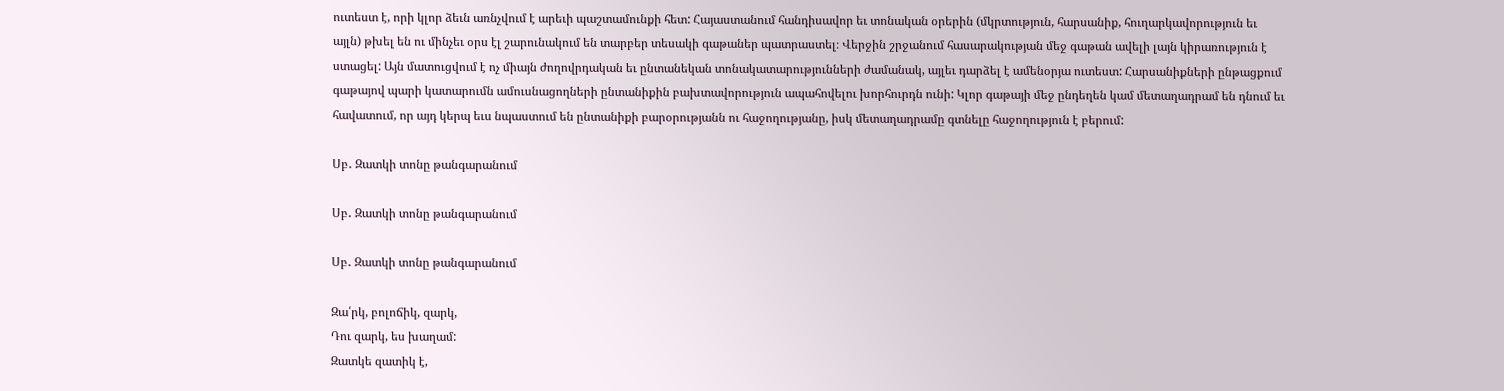ուտեստ է, որի կլոր ձեւն առնչվում է արեւի պաշտամունքի հետ: Հայաստանում հանդիսավոր եւ տոնական օրերին (մկրտություն, հարսանիք, հուղարկավորություն եւ այլն) թխել են ու մինչեւ օրս էլ շարունակում են տարբեր տեսակի գաթաներ պատրաստել։ Վերջին շրջանում հասարակության մեջ գաթան ավելի լայն կիրառություն է ստացել: Այն մատուցվում է ոչ միայն ժողովրդական եւ ընտանեկան տոնակատարությունների ժամանակ, այլեւ դարձել է ամենօրյա ուտեստ: Հարսանիքների ընթացքում գաթայով պարի կատարումն ամուսնացողների ընտանիքին բախտավորություն ապահովելու խորհուրդն ունի: Կլոր գաթայի մեջ ընդեղեն կամ մետաղադրամ են դնում եւ հավատում, որ այդ կերպ եւս նպաստում են ընտանիքի բարօրությանն ու հաջողությանը, իսկ մետաղադրամը գտնելը հաջողություն է բերում:

Սբ․ Զատկի տոնը թանգարանում

Սբ․ Զատկի տոնը թանգարանում

Սբ․ Զատկի տոնը թանգարանում

Զա՛րկ, բոլոճիկ, զարկ,
Դու զարկ, ես խաղամ:
Զատկե զատիկ է,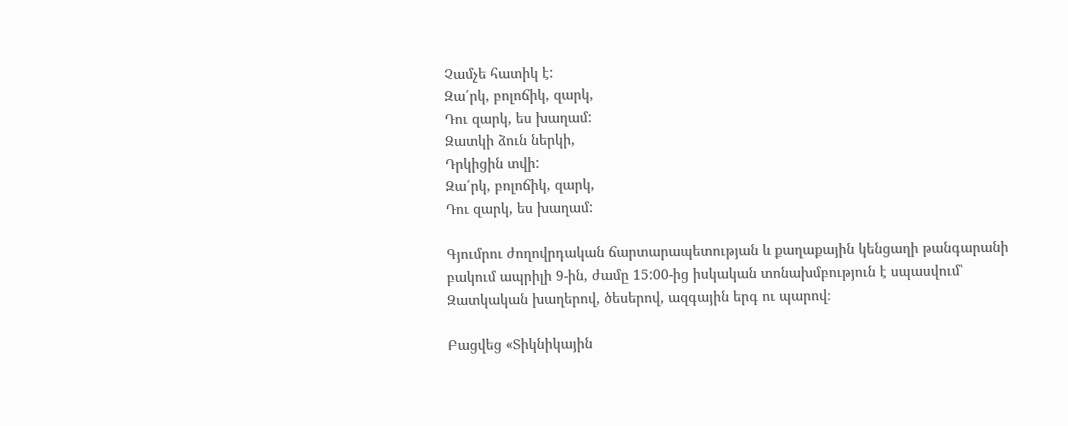Չամչե հատիկ է:
Զա՛րկ, բոլոճիկ, զարկ,
Դու զարկ, ես խաղամ:
Զատկի ձուն ներկի,
Դրկիցին տվի:
Զա՛րկ, բոլոճիկ, զարկ,
Դու զարկ, ես խաղամ:

Գյումրու ժողովրդական ճարտարապետության և քաղաքային կենցաղի թանգարանի բակում ապրիլի 9-ին, ժամը 15:00-ից իսկական տոնախմբություն է սպասվում՝ Զատկական խաղերով, ծեսերով, ազգային երգ ու պարով։

Բացվեց «Տիկնիկային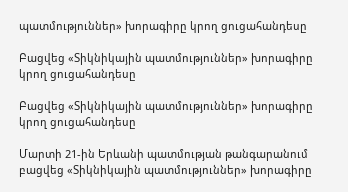պատմություններ» խորագիրը կրող ցուցահանդեսը

Բացվեց «Տիկնիկային պատմություններ» խորագիրը կրող ցուցահանդեսը

Բացվեց «Տիկնիկային պատմություններ» խորագիրը կրող ցուցահանդեսը

Մարտի 21-ին Երևանի պատմության թանգարանում բացվեց «Տիկնիկային պատմություններ» խորագիրը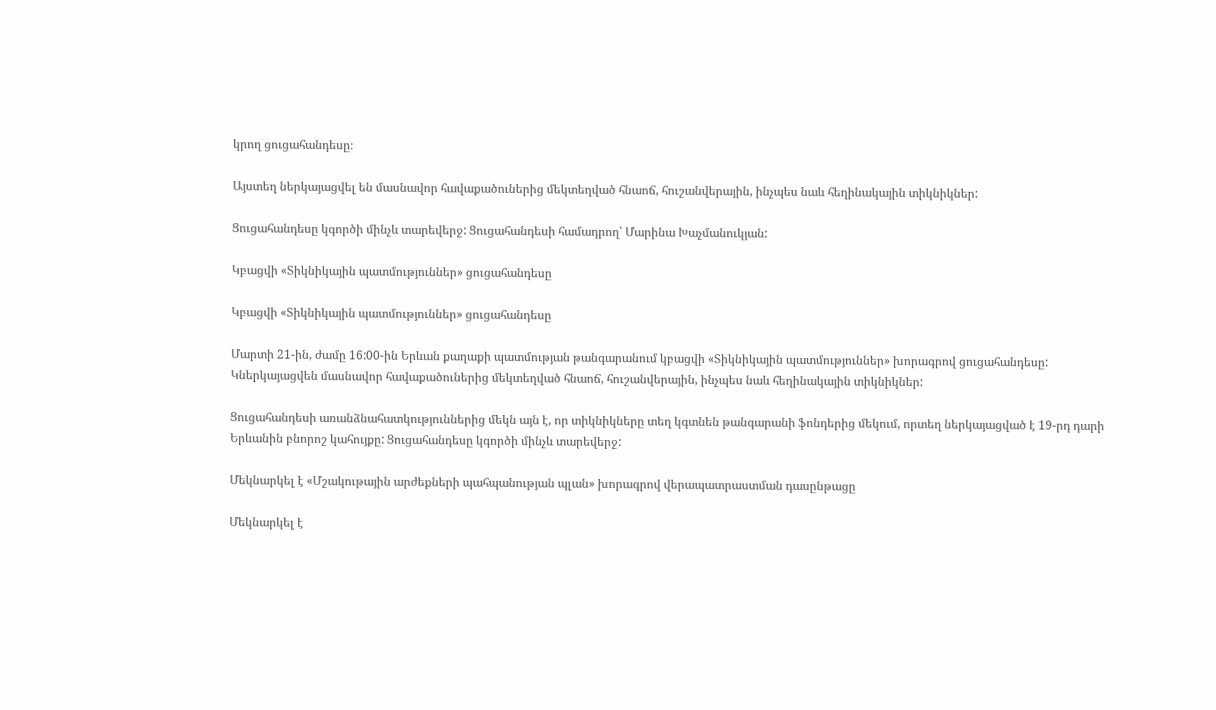կրող ցուցահանդեսը։

Այստեղ ներկայացվել են մասնավոր հավաքածուներից մեկտեղված հնաոճ, հուշանվերային, ինչպես նաև հեղինակային տիկնիկներ:

Ցուցահանդեսը կգործի մինչև տարեվերջ: Ցուցահանդեսի համադրող՝ Մարինա Խաչմանուկյան:

Կբացվի «Տիկնիկային պատմություններ» ցուցահանդեսը

Կբացվի «Տիկնիկային պատմություններ» ցուցահանդեսը

Մարտի 21-ին, ժամը 16:00-ին Երևան քաղաքի պատմության թանգարանում կբացվի «Տիկնիկային պատմություններ» խորագրով ցուցահանդեսը: Կներկայացվեն մասնավոր հավաքածուներից մեկտեղված հնաոճ, հուշանվերային, ինչպես նաև հեղինակային տիկնիկներ:

Ցուցահանդեսի առանձնահատկություններից մեկն այն է, որ տիկնիկները տեղ կգտնեն թանգարանի ֆոնդերից մեկում, որտեղ ներկայացված է 19-րդ դարի Երևանին բնորոշ կահույքը: Ցուցահանդեսը կգործի մինչև տարեվերջ:

Մեկնարկել է «Մշակութային արժեքների պահպանության պլան» խորագրով վերապատրաստման դասընթացը

Մեկնարկել է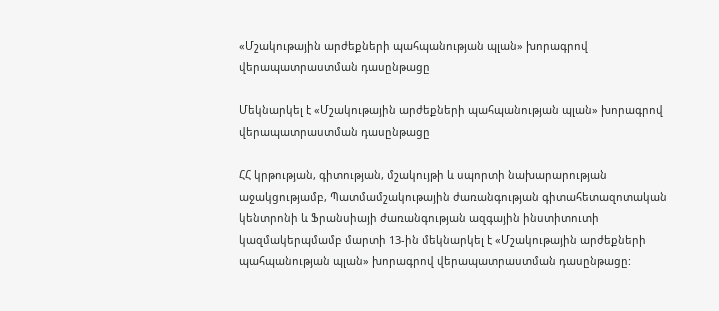«Մշակութային արժեքների պահպանության պլան» խորագրով վերապատրաստման դասընթացը

Մեկնարկել է «Մշակութային արժեքների պահպանության պլան» խորագրով վերապատրաստման դասընթացը

ՀՀ կրթության, գիտության, մշակույթի և սպորտի նախարարության աջակցությամբ, Պատմամշակութային ժառանգության գիտահետազոտական կենտրոնի և Ֆրանսիայի ժառանգության ազգային ինստիտուտի կազմակերպմամբ մարտի 13-ին մեկնարկել է «Մշակութային արժեքների պահպանության պլան» խորագրով վերապատրաստման դասընթացը: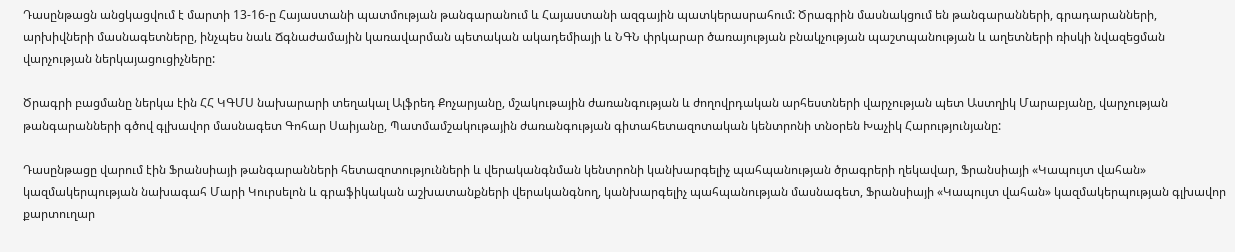Դասընթացն անցկացվում է մարտի 13-16-ը Հայաստանի պատմության թանգարանում և Հայաստանի ազգային պատկերասրահում: Ծրագրին մասնակցում են թանգարանների, գրադարանների, արխիվների մասնագետները, ինչպես նաև Ճգնաժամային կառավարման պետական ակադեմիայի և ՆԳՆ փրկարար ծառայության բնակչության պաշտպանության և աղետների ռիսկի նվազեցման վարչության ներկայացուցիչները:

Ծրագրի բացմանը ներկա էին ՀՀ ԿԳՄՍ նախարարի տեղակալ Ալֆրեդ Քոչարյանը, մշակութային ժառանգության և ժողովրդական արհեստների վարչության պետ Աստղիկ Մարաբյանը, վարչության թանգարանների գծով գլխավոր մասնագետ Գոհար Սաիյանը, Պատմամշակութային ժառանգության գիտահետազոտական կենտրոնի տնօրեն Խաչիկ Հարությունյանը:

Դասընթացը վարում էին Ֆրանսիայի թանգարանների հետազոտությունների և վերականգնման կենտրոնի կանխարգելիչ պահպանության ծրագրերի ղեկավար, Ֆրանսիայի «Կապույտ վահան» կազմակերպության նախագահ Մարի Կուրսելոն և գրաֆիկական աշխատանքների վերականգնող, կանխարգելիչ պահպանության մասնագետ, Ֆրանսիայի «Կապույտ վահան» կազմակերպության գլխավոր քարտուղար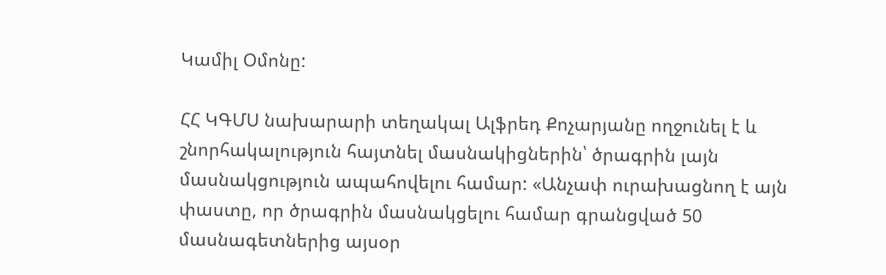Կամիլ Օմոնը:

ՀՀ ԿԳՄՍ նախարարի տեղակալ Ալֆրեդ Քոչարյանը ողջունել է և շնորհակալություն հայտնել մասնակիցներին՝ ծրագրին լայն մասնակցություն ապահովելու համար: «Անչափ ուրախացնող է այն փաստը, որ ծրագրին մասնակցելու համար գրանցված 50 մասնագետներից այսօր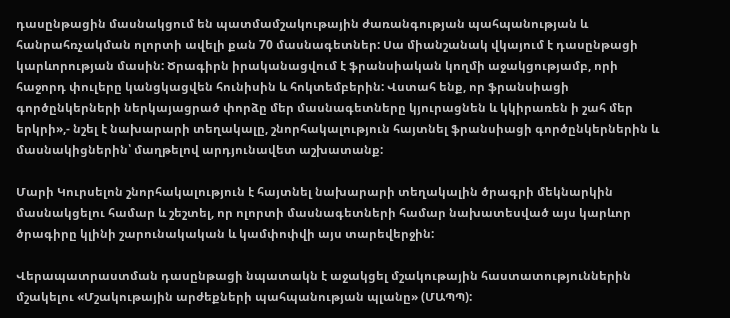դասընթացին մասնակցում են պատմամշակութային ժառանգության պահպանության և հանրահռչակման ոլորտի ավելի քան 70 մասնագետներ: Սա միանշանակ վկայում է դասընթացի կարևորության մասին: Ծրագիրն իրականացվում է ֆրանսիական կողմի աջակցությամբ, որի հաջորդ փուլերը կանցկացվեն հունիսին և հոկտեմբերին: Վստահ ենք, որ ֆրանսիացի գործընկերների ներկայացրած փորձը մեր մասնագետները կյուրացնեն և կկիրառեն ի շահ մեր երկրի»,- նշել է նախարարի տեղակալը, շնորհակալություն հայտնել ֆրանսիացի գործընկերներին և մասնակիցներին՝ մաղթելով արդյունավետ աշխատանք:

Մարի Կուրսելոն շնորհակալություն է հայտնել նախարարի տեղակալին ծրագրի մեկնարկին մասնակցելու համար և շեշտել, որ ոլորտի մասնագետների համար նախատեսված այս կարևոր ծրագիրը կլինի շարունակական և կամփոփվի այս տարեվերջին:

Վերապատրաստման դասընթացի նպատակն է աջակցել մշակութային հաստատություններին մշակելու «Մշակութային արժեքների պահպանության պլանը» (ՄԱՊՊ):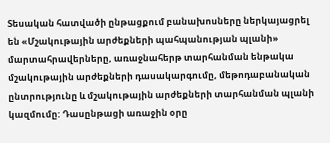Տեսական հատվածի ընթացքում բանախոսները ներկայացրել են «Մշակութային արժեքների պահպանության պլանի» մարտահրավերները, առաջնահերթ տարհանման ենթակա մշակութային արժեքների դասակարգումը, մեթոդաբանական ընտրությունը և մշակութային արժեքների տարհանման պլանի կազմումը: Դասընթացի առաջին օրը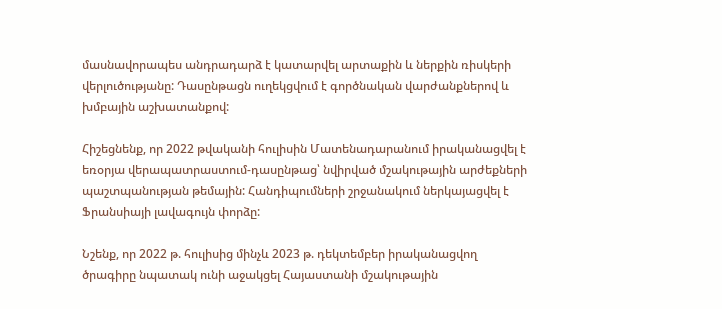մասնավորապես անդրադարձ է կատարվել արտաքին և ներքին ռիսկերի վերլուծությանը: Դասընթացն ուղեկցվում է գործնական վարժանքներով և խմբային աշխատանքով:

Հիշեցնենք, որ 2022 թվականի հուլիսին Մատենադարանում իրականացվել է եռօրյա վերապատրաստում-դասընթաց՝ նվիրված մշակութային արժեքների պաշտպանության թեմային: Հանդիպումների շրջանակում ներկայացվել է Ֆրանսիայի լավագույն փորձը:

Նշենք, որ 2022 թ. հուլիսից մինչև 2023 թ. դեկտեմբեր իրականացվող ծրագիրը նպատակ ունի աջակցել Հայաստանի մշակութային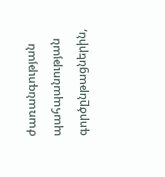ժառանգության պահպանության գործընթացներին,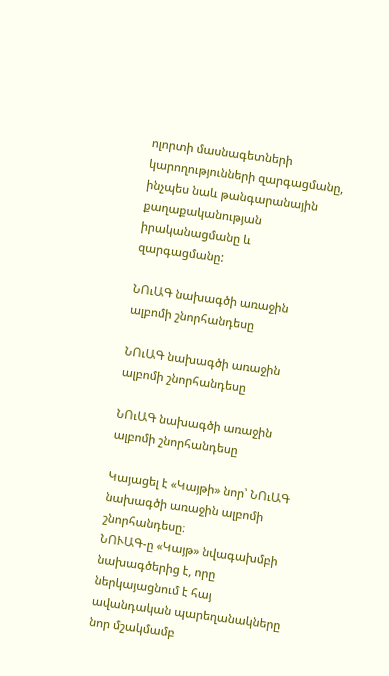ոլորտի մասնագետների կարողությունների զարգացմանը, ինչպես նաև թանգարանային քաղաքականության իրականացմանը և զարգացմանը:

ՆՈւԱԳ նախագծի առաջին ալբոմի շնորհանդեսը

ՆՈւԱԳ նախագծի առաջին ալբոմի շնորհանդեսը

ՆՈւԱԳ նախագծի առաջին ալբոմի շնորհանդեսը

Կայացել է «Կայթի» նոր՝ ՆՈւԱԳ նախագծի առաջին ալբոմի շնորհանդեսը։
ՆՈՒԱԳ-ը «Կայթ» նվագախմբի նախագծերից է, որը ներկայացնում է հայ ավանդական պարեղանակները նոր մշակմամբ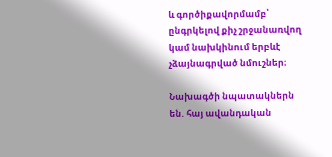և գործիքավորմամբ՝ ընգրկելով քիչ շրջանառվող կամ նախկինում երբևէ չձայնագրված նմուշներ։

Նախագծի նպատակներն են. հայ ավանդական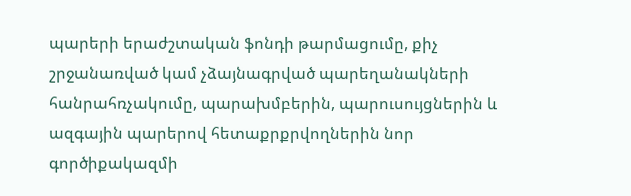պարերի երաժշտական ֆոնդի թարմացումը, քիչ շրջանառված կամ չձայնագրված պարեղանակների հանրահռչակումը, պարախմբերին, պարուսույցներին և ազգային պարերով հետաքրքրվողներին նոր գործիքակազմի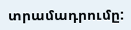տրամադրումը: